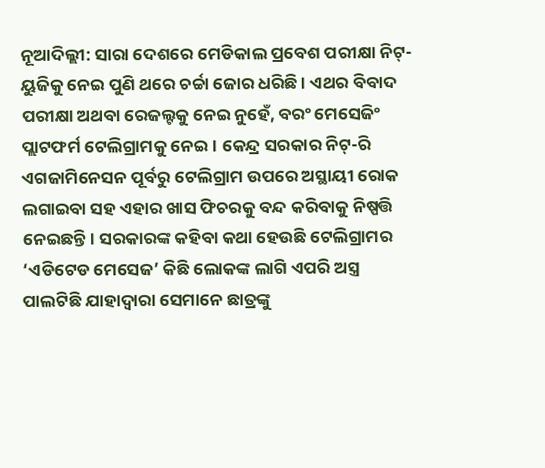ନୂଆଦିଲ୍ଲୀ: ସାରା ଦେଶରେ ମେଡିକାଲ ପ୍ରବେଶ ପରୀକ୍ଷା ନିଟ୍-ୟୁଜିକୁ ନେଇ ପୁଣି ଥରେ ଚର୍ଚ୍ଚା ଜୋର ଧରିଛି । ଏଥର ବିବାଦ ପରୀକ୍ଷା ଅଥବା ରେଜଲ୍ଟକୁ ନେଇ ନୁହେଁ, ବରଂ ମେସେଜିଂ ପ୍ଲାଟଫର୍ମ ଟେଲିଗ୍ରାମକୁ ନେଇ। କେନ୍ଦ୍ର ସରକାର ନିଟ୍-ରି ଏଗଜାମିନେସନ ପୂର୍ବରୁ ଟେଲିଗ୍ରାମ ଉପରେ ଅସ୍ଥାୟୀ ରୋକ ଲଗାଇବା ସହ ଏହାର ଖାସ ଫିଚରକୁ ବନ୍ଦ କରିବାକୁ ନିଷ୍ପତ୍ତି ନେଇଛନ୍ତି। ସରକାରଙ୍କ କହିବା କଥା ହେଉଛି ଟେଲିଗ୍ରାମର ‘ଏଡିଟେଡ ମେସେଜ’ କିଛି ଲୋକଙ୍କ ଲାଗି ଏପରି ଅସ୍ତ୍ର ପାଲଟିଛି ଯାହାଦ୍ୱାରା ସେମାନେ ଛାତ୍ରଙ୍କୁ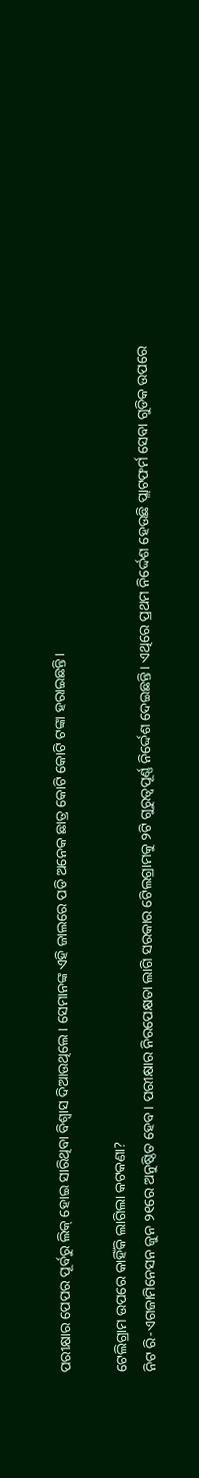ପରୀକ୍ଷାର ପେପର ପୂର୍ବରୁ ଲିକ୍ ହୋଇ ସାରିଥିବା ବିଶ୍ୱାସ ଦିଆଉଥିଲେ। ସେମାନଙ୍କ ଏହି ଜାଲରେ ପଡି ଅନେକ ଛାତ୍ର କୋଟି କୋଟି ଟଙ୍କା ହରାଇଛନ୍ତି।

ଟେଲିଗ୍ରାମ ଉପରେ କାହିଁକି ଲାଗିଲା କଟକଣା?
ନିଟ ରି-ଏଗଜାମିନେସନ ଜୁନ ୨୧ରେ ଅନୁଷ୍ଠିତ ହେବ। ପରୀକ୍ଷାର ନିରପେକ୍ଷତା ଲାଗି ସରକାର ଟେିଲଗ୍ରାମକୁ ୨ଟି ଗୁରୁତ୍ୱପୂର୍ଣ୍ଣ ନିର୍ଦ୍ଦେଶ ଦେଇଛନ୍ତି। ଏଥିରେ ପ୍ରଥମ ନିର୍ଦ୍ଦେଶ ହେଉଛି ପ୍ଲାଟଫର୍ମ ସେବା ଗୁଡିକ ଉପରେ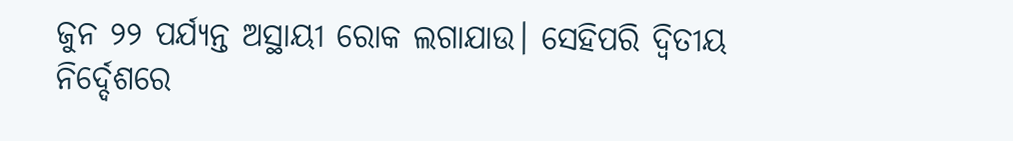ଜୁନ ୨୨ ପର୍ଯ୍ୟନ୍ତ ଅସ୍ଥାୟୀ ରୋକ ଲଗାଯାଉ। ସେହିପରି ଦ୍ୱିତୀୟ ନିର୍ଦ୍ଦେଶରେ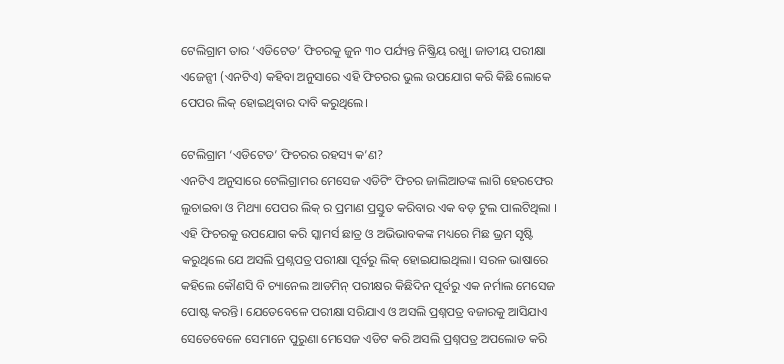ଟେଲିଗ୍ରାମ ତାର ‘ଏଡିଟେଡ’ ଫିଚରକୁ ଜୁନ ୩୦ ପର୍ଯ୍ୟନ୍ତ ନିଷ୍କ୍ରିୟ ରଖୁ। ଜାତୀୟ ପରୀକ୍ଷା ଏଜେନ୍ସୀ (ଏନଟିଏ) କହିବା ଅନୁସାରେ ଏହି ଫିଚରର ଭୁଲ ଉପଯୋଗ କରି କିଛି ଲୋକେ ପେପର ଲିକ୍ ହୋଇଥିବାର ଦାବି କରୁଥିଲେ।

ଟେଲିଗ୍ରାମ ‘ଏଡିଟେଡ’ ଫିଚରର ରହସ୍ୟ କ’ଣ?
ଏନଟିଏ ଅନୁସାରେ ଟେଲିଗ୍ରାମର ମେସେଜ ଏଡିଟିଂ ଫିଚର ଜାଲିଆତଙ୍କ ଲାଗି ହେରଫେର ଲୁଚାଇବା ଓ ମିଥ୍ୟା ପେପର ଲିକ୍ ର ପ୍ରମାଣ ପ୍ରସ୍ତୁତ କରିବାର ଏକ ବଡ଼ ଟୁଲ ପାଲଟିଥିଲା । ଏହି ଫିଚରକୁ ଉପଯୋଗ କରି ସ୍କାମର୍ସ ଛାତ୍ର ଓ ଅଭିଭାବକଙ୍କ ମଧ୍ୟରେ ମିଛ ଭ୍ରମ ସୃଷ୍ଟି କରୁଥିଲେ ଯେ ଅସଲି ପ୍ରଶ୍ନପତ୍ର ପରୀକ୍ଷା ପୂର୍ବରୁ ଲିକ୍ ହୋଇଯାଇଥିଲା। ସରଳ ଭାଷାରେ କହିଲେ କୌଣସି ବି ଚ୍ୟାନେଲ ଆଡମିନ୍ ପରୀକ୍ଷର କିଛିଦିନ ପୂର୍ବରୁ ଏକ ନର୍ମାଲ ମେସେଜ ପୋଷ୍ଟ କରନ୍ତି। ଯେତେବେଳେ ପରୀକ୍ଷା ସରିଯାଏ ଓ ଅସଲି ପ୍ରଶ୍ନପତ୍ର ବଜାରକୁ ଆସିଯାଏ ସେତେବେଳେ ସେମାନେ ପୁରୁଣା ମେସେଜ ଏଡିଟ କରି ଅସଲି ପ୍ରଶ୍ନପତ୍ର ଅପଲୋଡ କରି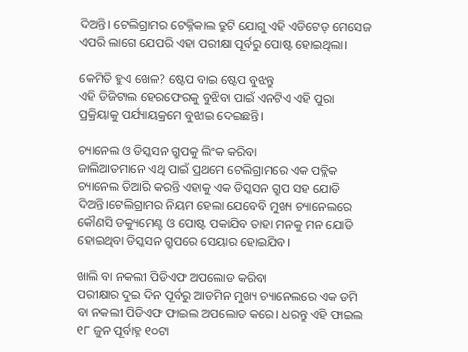ଦିଅନ୍ତି। ଟେଲିଗ୍ରାମର ଟେକ୍ନିକାଲ ତ୍ରୁଟି ଯୋଗୁ ଏହି ଏଡିଟେଡ୍ ମେସେଜ ଏପରି ଲାଗେ ଯେପରି ଏହା ପରୀକ୍ଷା ପୂର୍ବରୁ ପୋଷ୍ଟ ହୋଇଥିଲା।

କେମିତି ହୁଏ ଖେଳ? ଷ୍ଟେପ ବାଇ ଷ୍ଟେପ ବୁଝନ୍ତୁ
ଏହି ଡିଜିଟାଲ ହେରଫେରକୁ ବୁଝିବା ପାଇଁ ଏନଟିଏ ଏହି ପୁରା ପ୍ରକ୍ରିୟାକୁ ପର୍ଯ୍ୟାୟକ୍ରମେ ବୁଝାଇ ଦେଇଛନ୍ତି।

ଚ୍ୟାନେଲ ଓ ଡିସ୍କସନ ଗ୍ରୁପକୁ ଲିଂକ କରିବା
ଜାଲିଆତମାନେ ଏଥି ପାଇଁ ପ୍ରଥମେ ଟେଲିଗ୍ରାମରେ ଏକ ପବ୍ଲିକ ଚ୍ୟାନେଲ ତିଆରି କରନ୍ତି ଏହାକୁ ଏକ ଡିସ୍କସନ ଗ୍ରୁପ ସହ ଯୋଡି ଦିଅନ୍ତି।ଟେଲିଗ୍ରାମର ନିୟମ ହେଲା ଯେବେବି ମୁଖ୍ୟ ଚ୍ୟାନେଲରେ କୌଣସି ଡକ୍ୟୁମେଣ୍ଟ ଓ ପୋଷ୍ଟ ପକାଯିବ ତାହା ମନକୁ ମନ ଯୋଡି ହୋଇଥିବା ଡିସ୍କସନ ଗ୍ରୁପରେ ସେୟାର ହୋଇଯିବ।

ଖାଲି ବା ନକଲୀ ପିଡିଏଫ ଅପଲୋଡ କରିବା
ପରୀକ୍ଷାର ଦୁଇ ଦିନ ପୂର୍ବରୁ ଆଡମିନ ମୁଖ୍ୟ ଚ୍ୟାନେଲରେ ଏକ ଡମି ବା ନକଲୀ ପିଡିଏଫ ଫାଇଲ ଅପଲୋଡ କରେ। ଧରନ୍ତୁ ଏହି ଫାଇଲ ୧୮ ଜୁନ ପୂର୍ବାହ୍ନ ୧୦ଟା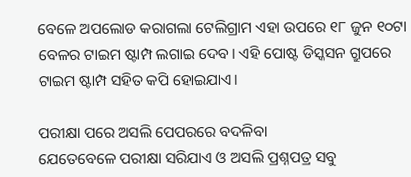ବେଳେ ଅପଲୋଡ କରାଗଲା ଟେଲିଗ୍ରାମ ଏହା ଉପରେ ୧୮ ଜୁନ ୧୦ଟା ବେଳର ଟାଇମ ଷ୍ଟାମ୍ପ ଲଗାଇ ଦେବ। ଏହି ପୋଷ୍ଟ ଡିସ୍କସନ ଗ୍ରୁପରେ ଟାଇମ ଷ୍ଟାମ୍ପ ସହିତ କପି ହୋଇଯାଏ।

ପରୀକ୍ଷା ପରେ ଅସଲି ପେପରରେ ବଦଳିବା
ଯେତେବେଳେ ପରୀକ୍ଷା ସରିଯାଏ ଓ ଅସଲି ପ୍ରଶ୍ନପତ୍ର ସବୁ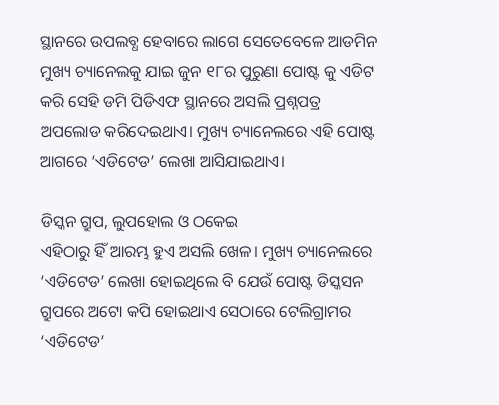ସ୍ଥାନରେ ଉପଲବ୍ଧ ହେବାରେ ଲାଗେ ସେତେବେଳେ ଆଡମିନ ମୁଖ୍ୟ ଚ୍ୟାନେଲକୁ ଯାଇ ଜୁନ ୧୮ର ପୁରୁଣା ପୋଷ୍ଟ କୁ ଏଡିଟ କରି ସେହି ଡମି ପିଡିଏଫ ସ୍ଥାନରେ ଅସଲି ପ୍ରଶ୍ନପତ୍ର ଅପଲୋଡ କରିଦେଇଥାଏ। ମୁଖ୍ୟ ଚ୍ୟାନେଲରେ ଏହି ପୋଷ୍ଟ ଆଗରେ ‘ଏଡିଟେଡ’ ଲେଖା ଆସିଯାଇଥାଏ।

ଡିସ୍କନ ଗ୍ରୁପ, ଲୁପହୋଲ ଓ ଠକେଇ
ଏହିଠାରୁ ହିଁ ଆରମ୍ଭ ହୁଏ ଅସଲି ଖେଳ। ମୁଖ୍ୟ ଚ୍ୟାନେଲରେ ‘ଏଡିଟେଡ’ ଲେଖା ହୋଇଥିଲେ ବି ଯେଉଁ ପୋଷ୍ଟ ଡିସ୍କସନ ଗ୍ରୁପରେ ଅଟୋ କପି ହୋଇଥାଏ ସେଠାରେ ଟେଲିଗ୍ରାମର ‘ଏଡିଟେଡ’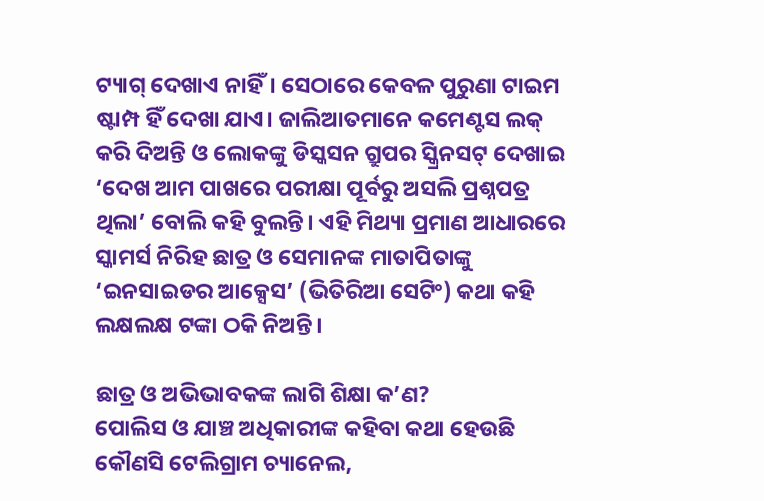ଟ୍ୟାଗ୍ ଦେଖାଏ ନାହିଁ। ସେଠାରେ କେବଳ ପୁରୁଣା ଟାଇମ ଷ୍ଟାମ୍ପ ହିଁ ଦେଖା ଯାଏ। ଜାଲିଆତମାନେ କମେଣ୍ଟସ ଲକ୍ କରି ଦିଅନ୍ତି ଓ ଲୋକଙ୍କୁ ଡିସ୍କସନ ଗ୍ରୁପର ସ୍କ୍ରିନସଟ୍ ଦେଖାଇ ‘ଦେଖ ଆମ ପାଖରେ ପରୀକ୍ଷା ପୂର୍ବରୁ ଅସଲି ପ୍ରଶ୍ନପତ୍ର ଥିଲା’ ବୋଲି କହି ବୁଲନ୍ତି। ଏହି ମିଥ୍ୟା ପ୍ରମାଣ ଆଧାରରେ ସ୍କାମର୍ସ ନିରିହ ଛାତ୍ର ଓ ସେମାନଙ୍କ ମାତାପିତାଙ୍କୁ ‘ଇନସାଇଡର ଆକ୍ସେସ’ (ଭିତିରିଆ ସେଟିଂ) କଥା କହି ଲକ୍ଷଲକ୍ଷ ଟଙ୍କା ଠକି ନିଅନ୍ତି।

ଛାତ୍ର ଓ ଅଭିଭାବକଙ୍କ ଲାଗି ଶିକ୍ଷା କ’ଣ?
ପୋଲିସ ଓ ଯାଞ୍ଚ ଅଧିକାରୀଙ୍କ କହିବା କଥା ହେଉଛି କୌଣସି ଟେଲିଗ୍ରାମ ଚ୍ୟାନେଲ,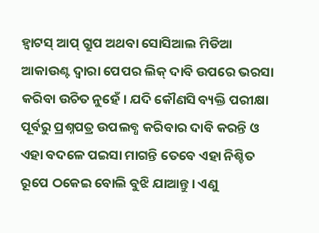ହ୍ୱାଟସ୍ ଆପ୍ ଗ୍ରୁପ ଅଥବା ସୋସିଆଲ ମିଡିଆ ଆକାଉଣ୍ଟ ଦ୍ୱାରା ପେପର ଲିକ୍ ଦାବି ଉପରେ ଭରସା କରିବା ଉଚିତ ନୁହେଁ। ଯଦି କୌଣସି ବ୍ୟକ୍ତି ପରୀକ୍ଷା ପୂର୍ବରୁ ପ୍ରଶ୍ନପତ୍ର ଉପଲବ୍ଧ କରିବାର ଦାବି କରନ୍ତି ଓ ଏହା ବଦଳେ ପଇସା ମାଗନ୍ତି ତେବେ ଏହା ନିଶ୍ଚିତ ରୂପେ ଠକେଇ ବୋଲି ବୁଝି ଯାଆନ୍ତୁ। ଏଣୁ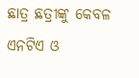ଛାତ୍ର ଛତ୍ରୀଙ୍କୁ କେବଳ ଏନଟିଏ ଓ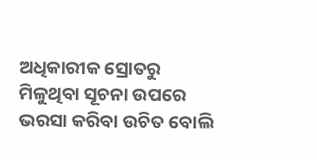ଅଧିକାରୀକ ସ୍ରୋତରୁ ମିଳୁଥିବା ସୂଚନା ଉପରେ ଭରସା କରିବା ଉଚିତ ବୋଲି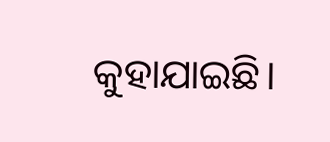କୁହାଯାଇଛି।